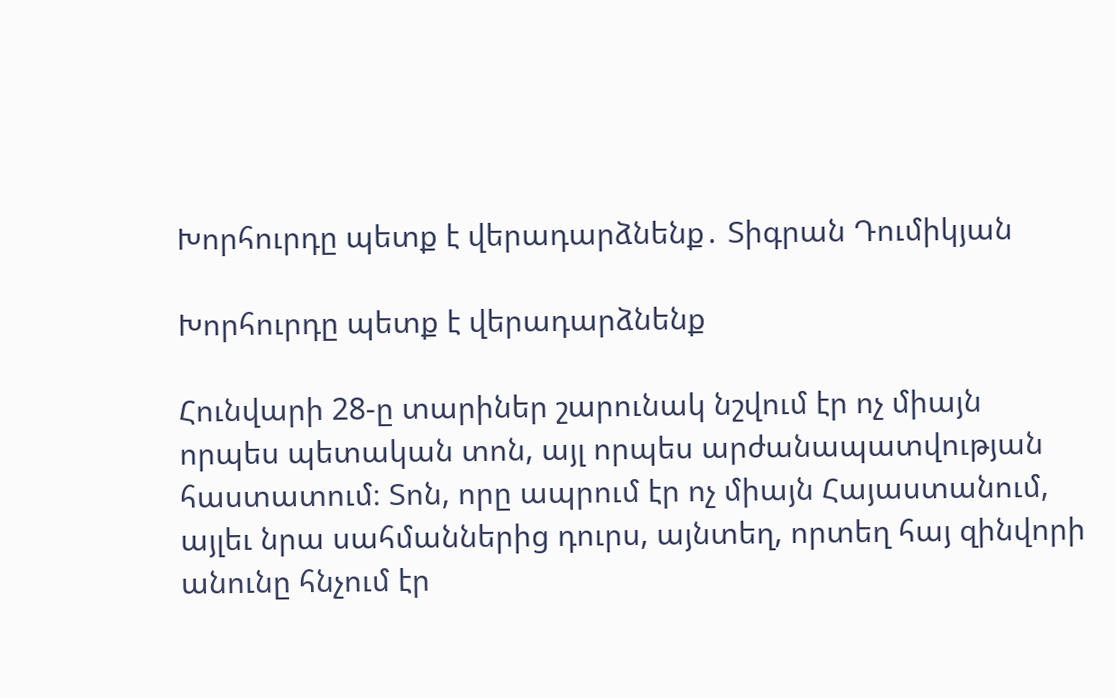Խորհուրդը պետք է վերադարձնենք․ Տիգրան Դումիկյան

Խորհուրդը պետք է վերադարձնենք

Հունվարի 28-ը տարիներ շարունակ նշվում էր ոչ միայն որպես պետական տոն, այլ որպես արժանապատվության հաստատում։ Տոն, որը ապրում էր ոչ միայն Հայաստանում, այլեւ նրա սահմաններից դուրս, այնտեղ, որտեղ հայ զինվորի անունը հնչում էր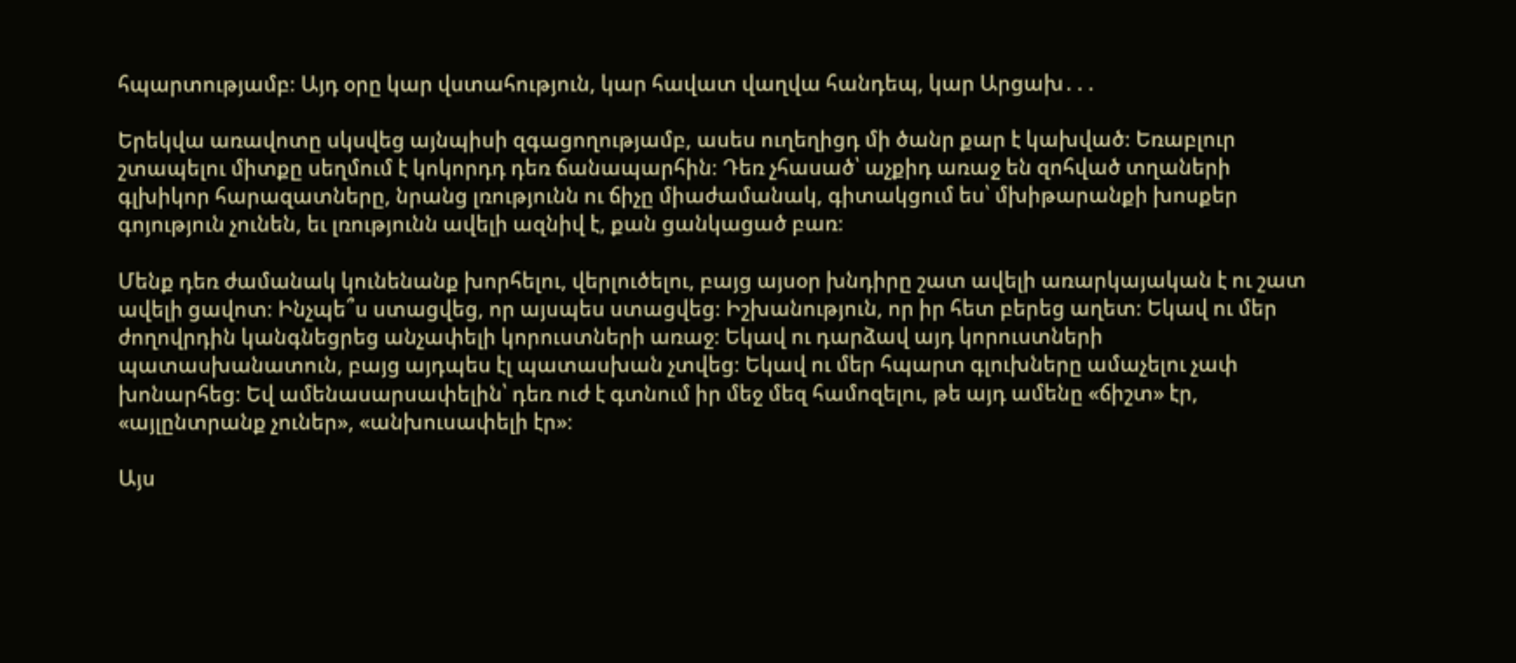հպարտությամբ։ Այդ օրը կար վստահություն, կար հավատ վաղվա հանդեպ, կար Արցախ․․․

Երեկվա առավոտը սկսվեց այնպիսի զգացողությամբ, ասես ուղեղիցդ մի ծանր քար է կախված։ Եռաբլուր շտապելու միտքը սեղմում է կոկորդդ դեռ ճանապարհին։ Դեռ չհասած՝ աչքիդ առաջ են զոհված տղաների գլխիկոր հարազատները, նրանց լռությունն ու ճիչը միաժամանակ, գիտակցում ես՝ մխիթարանքի խոսքեր գոյություն չունեն, եւ լռությունն ավելի ազնիվ է, քան ցանկացած բառ։

Մենք դեռ ժամանակ կունենանք խորհելու, վերլուծելու, բայց այսօր խնդիրը շատ ավելի առարկայական է ու շատ ավելի ցավոտ։ Ինչպե՞ս ստացվեց, որ այսպես ստացվեց։ Իշխանություն, որ իր հետ բերեց աղետ։ Եկավ ու մեր ժողովրդին կանգնեցրեց անչափելի կորուստների առաջ։ Եկավ ու դարձավ այդ կորուստների պատասխանատուն, բայց այդպես էլ պատասխան չտվեց։ Եկավ ու մեր հպարտ գլուխները ամաչելու չափ խոնարհեց։ Եվ ամենասարսափելին՝ դեռ ուժ է գտնում իր մեջ մեզ համոզելու, թե այդ ամենը «ճիշտ» էր, «այլընտրանք չուներ», «անխուսափելի էր»։

Այս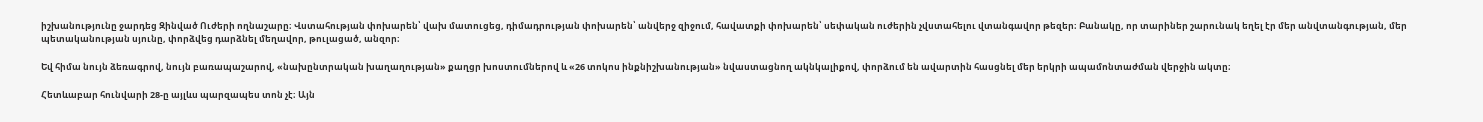իշխանությունը ջարդեց Զինված Ուժերի ողնաշարը։ Վստահության փոխարեն՝ վախ մատուցեց, դիմադրության փոխարեն՝ անվերջ զիջում, հավատքի փոխարեն՝ սեփական ուժերին չվստահելու վտանգավոր թեզեր։ Բանակը, որ տարիներ շարունակ եղել էր մեր անվտանգության, մեր պետականության սյունը, փորձվեց դարձնել մեղավոր, թուլացած, անզոր։

Եվ հիմա նույն ձեռագրով, նույն բառապաշարով, «նախընտրական խաղաղության» քաղցր խոստումներով և «26 տոկոս ինքնիշխանության» նվաստացնող ակնկալիքով, փորձում են ավարտին հասցնել մեր երկրի ապամոնտաժման վերջին ակտը։

Հետևաբար հունվարի 28-ը այլևս պարզապես տոն չէ։ Այն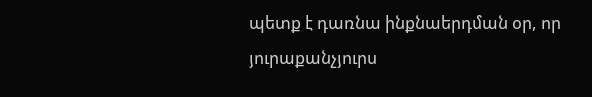պետք է դառնա ինքնաերդման օր, որ յուրաքանչյուրս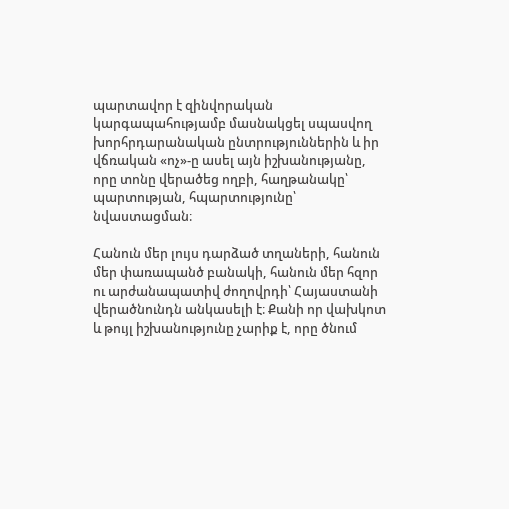պարտավոր է զինվորական կարգապահությամբ մասնակցել սպասվող խորհրդարանական ընտրություններին և իր վճռական «ոչ»-ը ասել այն իշխանությանը, որը տոնը վերածեց ողբի, հաղթանակը՝ պարտության, հպարտությունը՝ նվաստացման։

Հանուն մեր լույս դարձած տղաների, հանուն մեր փառապանծ բանակի, հանուն մեր հզոր ու արժանապատիվ ժողովրդի՝ Հայաստանի վերածնունդն անկասելի է։ Քանի որ վախկոտ և թույլ իշխանությունը չարիք է, որը ծնում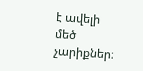է ավելի մեծ չարիքներ։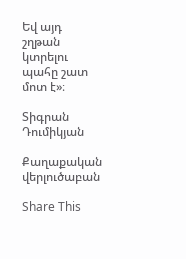Եվ այդ շղթան կտրելու պահը շատ մոտ է»։

Տիգրան Դումիկյան

Քաղաքական վերլուծաբան

Share This